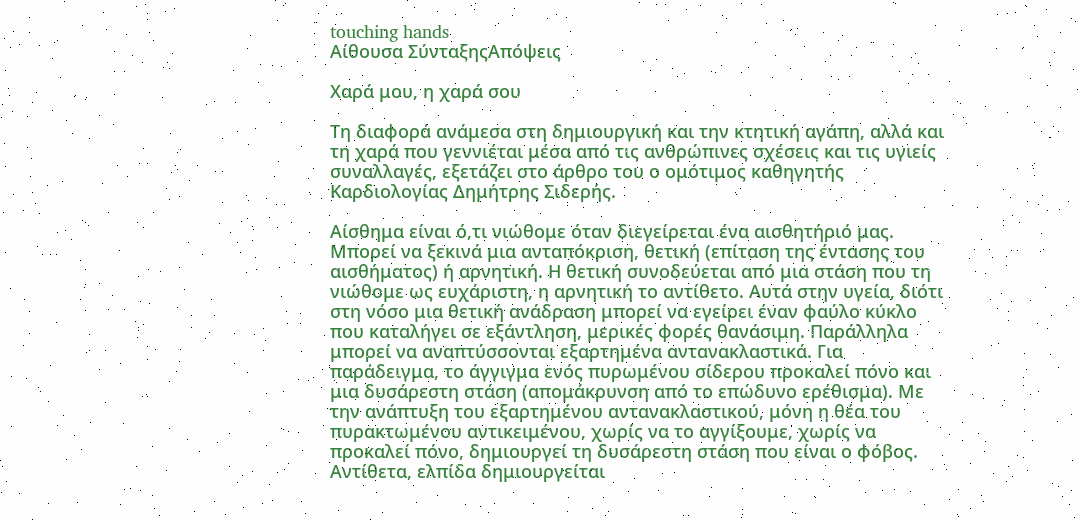touching hands
Αίθουσα ΣύνταξηςΑπόψεις

Χαρά μου, η χαρά σου

Τη διαφορά ανάμεσα στη δημιουργική και την κτητική αγάπη, αλλά και τη χαρά που γεννιέται μέσα από τις ανθρώπινες σχέσεις και τις υγιείς συναλλαγές, εξετάζει στο άρθρο του ο ομότιμος καθηγητής Καρδιολογίας Δημήτρης Σιδερής.

Αίσθημα είναι ό,τι νιώθομε όταν διεγείρεται ένα αισθητήριό μας. Μπορεί να ξεκινά μια ανταπόκριση, θετική (επίταση της έντασης του αισθήματος) ή αρνητική. Η θετική συνοδεύεται από μια στάση που τη νιώθομε ως ευχάριστη, η αρνητική το αντίθετο. Αυτά στην υγεία, διότι στη νόσο μια θετική ανάδραση μπορεί να εγείρει έναν φαύλο κύκλο που καταλήγει σε εξάντληση, μερικές φορές θανάσιμη. Παράλληλα μπορεί να αναπτύσσονται εξαρτημένα αντανακλαστικά. Για παράδειγμα, το άγγιγμα ενός πυρωμένου σίδερου προκαλεί πόνο και μια δυσάρεστη στάση (απομάκρυνση από το επώδυνο ερέθισμα). Με την ανάπτυξη του εξαρτημένου αντανακλαστικού, μόνη η θέα του πυρακτωμένου αντικειμένου, χωρίς να το αγγίξουμε, χωρίς να προκαλεί πόνο, δημιουργεί τη δυσάρεστη στάση που είναι ο φόβος. Αντίθετα, ελπίδα δημιουργείται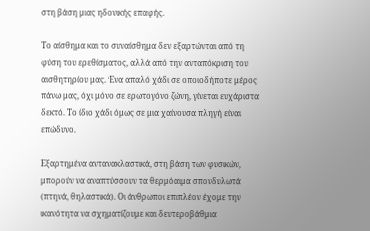στη βάση μιας ηδονικής επαφής.

Το αίσθημα και το συναίσθημα δεν εξαρτώνται από τη φύση του ερεθίσματος, αλλά από την ανταπόκριση του αισθητηρίου μας. Ένα απαλό χάδι σε οποιοδήποτε μέρος πάνω μας, όχι μόνο σε ερωτογόνο ζώνη, γίνεται ευχάριστα δεκτό. Το ίδιο χάδι όμως σε μια χαίνουσα πληγή είναι επώδυνο.

Εξαρτημένα αντανακλαστικά, στη βάση των φυσικών, μπορούν να αναπτύσσουν τα θερμόαιμα σπονδυλωτά (πτηνά, θηλαστικά). Οι άνθρωποι επιπλέον έχομε την ικανότητα να σχηματίζουμε και δευτεροβάθμια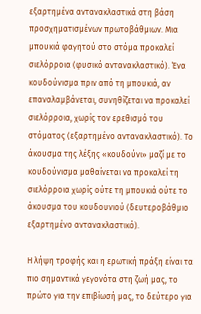εξαρτημένα αντανακλαστικά στη βάση προσχηματισμένων πρωτοβάθμιων. Μια μπουκιά φαγητού στο στόμα προκαλεί σιελόρροια (φυσικό αντανακλαστικό). Ένα κουδούνισμα πριν από τη μπουκιά, αν επαναλαμβάνεται, συνηθίζεται να προκαλεί σιελόρροια, χωρίς τον ερεθισμό του στόματος (εξαρτημένο αντανακλαστικό). Το άκουσμα της λέξης «κουδούνι» μαζί με το κουδούνισμα μαθαίνεται να προκαλεί τη σιελόρροια χωρίς ούτε τη μπουκιά ούτε το άκουσμα του κουδουνιού (δευτεροβάθμιο εξαρτημένο αντανακλαστικό).

Η λήψη τροφής και η ερωτική πράξη είναι τα πιο σημαντικά γεγονότα στη ζωή μας, το πρώτο για την επιβίωσή μας, το δεύτερο για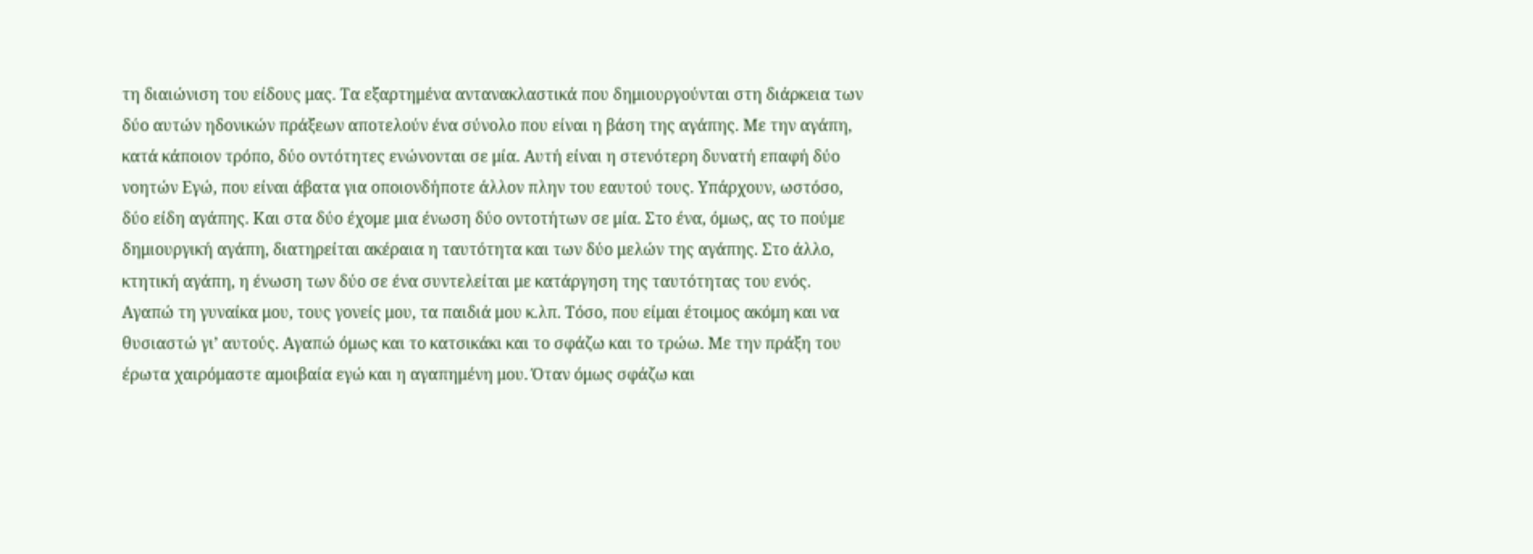τη διαιώνιση του είδους μας. Τα εξαρτημένα αντανακλαστικά που δημιουργούνται στη διάρκεια των δύο αυτών ηδονικών πράξεων αποτελούν ένα σύνολο που είναι η βάση της αγάπης. Με την αγάπη, κατά κάποιον τρόπο, δύο οντότητες ενώνονται σε μία. Αυτή είναι η στενότερη δυνατή επαφή δύο νοητών Εγώ, που είναι άβατα για οποιονδήποτε άλλον πλην του εαυτού τους. Υπάρχουν, ωστόσο, δύο είδη αγάπης. Και στα δύο έχομε μια ένωση δύο οντοτήτων σε μία. Στο ένα, όμως, ας το πούμε δημιουργική αγάπη, διατηρείται ακέραια η ταυτότητα και των δύο μελών της αγάπης. Στο άλλο, κτητική αγάπη, η ένωση των δύο σε ένα συντελείται με κατάργηση της ταυτότητας του ενός. Αγαπώ τη γυναίκα μου, τους γονείς μου, τα παιδιά μου κ.λπ. Τόσο, που είμαι έτοιμος ακόμη και να θυσιαστώ γι’ αυτούς. Αγαπώ όμως και το κατσικάκι και το σφάζω και το τρώω. Με την πράξη του έρωτα χαιρόμαστε αμοιβαία εγώ και η αγαπημένη μου. Όταν όμως σφάζω και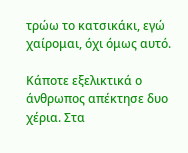τρώω το κατσικάκι, εγώ χαίρομαι, όχι όμως αυτό.

Κάποτε εξελικτικά ο άνθρωπος απέκτησε δυο χέρια. Στα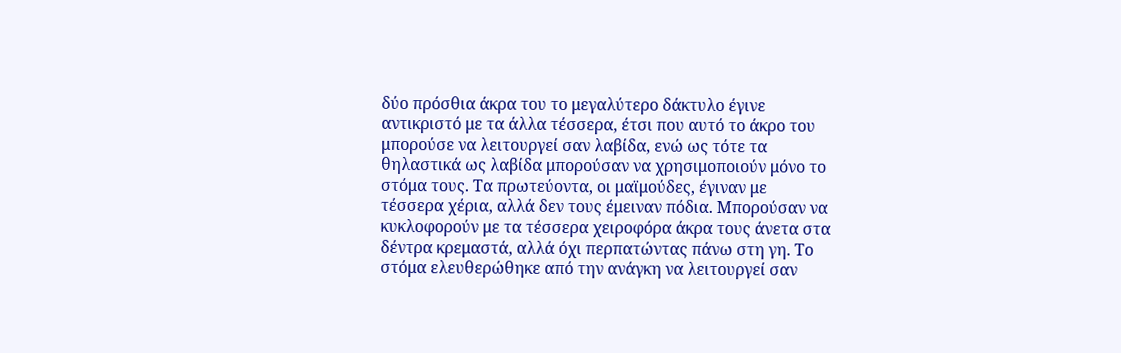δύο πρόσθια άκρα του το μεγαλύτερο δάκτυλο έγινε αντικριστό με τα άλλα τέσσερα, έτσι που αυτό το άκρο του μπορούσε να λειτουργεί σαν λαβίδα, ενώ ως τότε τα θηλαστικά ως λαβίδα μπορούσαν να χρησιμοποιούν μόνο το στόμα τους. Τα πρωτεύοντα, οι μαϊμούδες, έγιναν με τέσσερα χέρια, αλλά δεν τους έμειναν πόδια. Μπορούσαν να κυκλοφορούν με τα τέσσερα χειροφόρα άκρα τους άνετα στα δέντρα κρεμαστά, αλλά όχι περπατώντας πάνω στη γη. Το στόμα ελευθερώθηκε από την ανάγκη να λειτουργεί σαν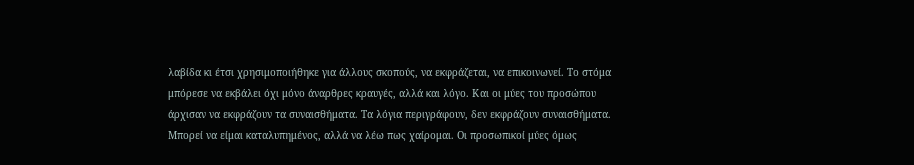λαβίδα κι έτσι χρησιμοποιήθηκε για άλλους σκοπούς, να εκφράζεται, να επικοινωνεί. Το στόμα μπόρεσε να εκβάλει όχι μόνο άναρθρες κραυγές, αλλά και λόγο. Και οι μύες του προσώπου άρχισαν να εκφράζουν τα συναισθήματα. Τα λόγια περιγράφουν, δεν εκφράζουν συναισθήματα. Μπορεί να είμαι καταλυπημένος, αλλά να λέω πως χαίρομαι. Οι προσωπικοί μύες όμως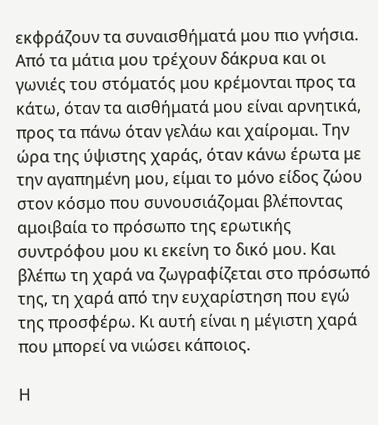εκφράζουν τα συναισθήματά μου πιο γνήσια. Από τα μάτια μου τρέχουν δάκρυα και οι γωνιές του στόματός μου κρέμονται προς τα κάτω, όταν τα αισθήματά μου είναι αρνητικά, προς τα πάνω όταν γελάω και χαίρομαι. Την ώρα της ύψιστης χαράς, όταν κάνω έρωτα με την αγαπημένη μου, είμαι το μόνο είδος ζώου στον κόσμο που συνουσιάζομαι βλέποντας αμοιβαία το πρόσωπο της ερωτικής συντρόφου μου κι εκείνη το δικό μου. Και βλέπω τη χαρά να ζωγραφίζεται στο πρόσωπό της, τη χαρά από την ευχαρίστηση που εγώ της προσφέρω. Κι αυτή είναι η μέγιστη χαρά που μπορεί να νιώσει κάποιος.

Η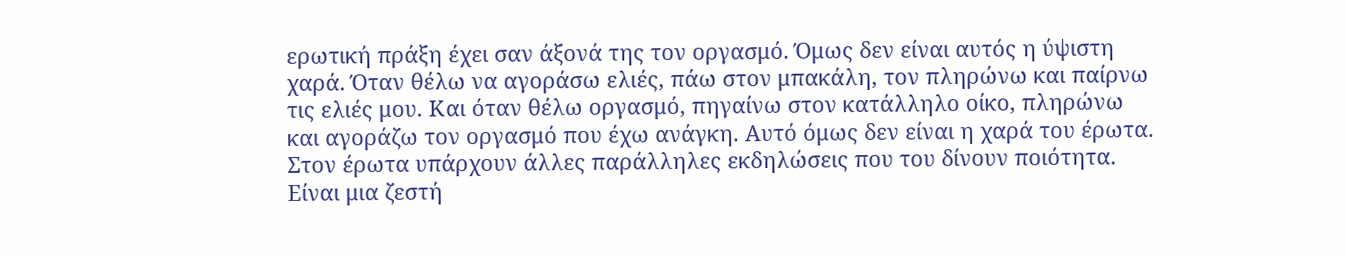ερωτική πράξη έχει σαν άξονά της τον οργασμό. Όμως δεν είναι αυτός η ύψιστη χαρά. Όταν θέλω να αγοράσω ελιές, πάω στον μπακάλη, τον πληρώνω και παίρνω τις ελιές μου. Και όταν θέλω οργασμό, πηγαίνω στον κατάλληλο οίκο, πληρώνω και αγοράζω τον οργασμό που έχω ανάγκη. Αυτό όμως δεν είναι η χαρά του έρωτα. Στον έρωτα υπάρχουν άλλες παράλληλες εκδηλώσεις που του δίνουν ποιότητα. Είναι μια ζεστή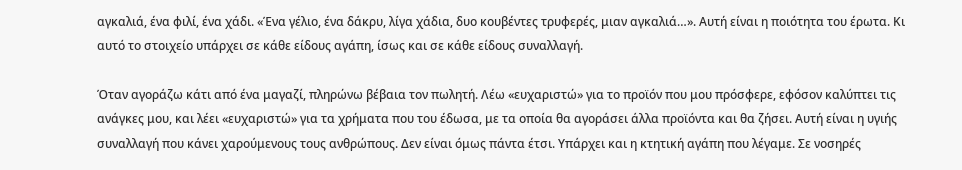αγκαλιά, ένα φιλί, ένα χάδι. «Ένα γέλιο, ένα δάκρυ, λίγα χάδια, δυο κουβέντες τρυφερές, μιαν αγκαλιά…». Αυτή είναι η ποιότητα του έρωτα. Κι αυτό το στοιχείο υπάρχει σε κάθε είδους αγάπη, ίσως και σε κάθε είδους συναλλαγή.

Όταν αγοράζω κάτι από ένα μαγαζί, πληρώνω βέβαια τον πωλητή. Λέω «ευχαριστώ» για το προϊόν που μου πρόσφερε, εφόσον καλύπτει τις ανάγκες μου, και λέει «ευχαριστώ» για τα χρήματα που του έδωσα, με τα οποία θα αγοράσει άλλα προϊόντα και θα ζήσει. Αυτή είναι η υγιής συναλλαγή που κάνει χαρούμενους τους ανθρώπους. Δεν είναι όμως πάντα έτσι. Υπάρχει και η κτητική αγάπη που λέγαμε. Σε νοσηρές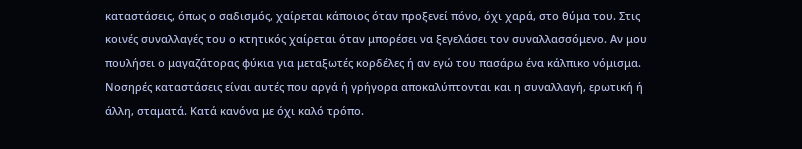καταστάσεις, όπως ο σαδισμός, χαίρεται κάποιος όταν προξενεί πόνο, όχι χαρά, στο θύμα του. Στις κοινές συναλλαγές του ο κτητικός χαίρεται όταν μπορέσει να ξεγελάσει τον συναλλασσόμενο. Αν μου πουλήσει ο μαγαζάτορας φύκια για μεταξωτές κορδέλες ή αν εγώ του πασάρω ένα κάλπικο νόμισμα. Νοσηρές καταστάσεις είναι αυτές που αργά ή γρήγορα αποκαλύπτονται και η συναλλαγή, ερωτική ή άλλη, σταματά. Κατά κανόνα με όχι καλό τρόπο.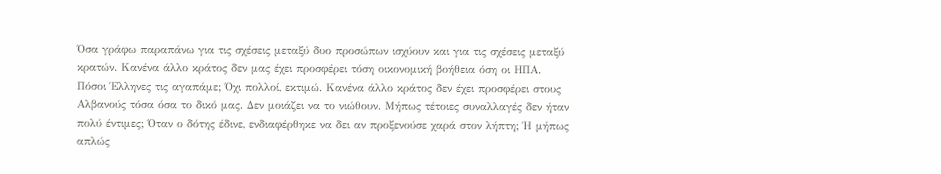Όσα γράφω παραπάνω για τις σχέσεις μεταξύ δυο προσώπων ισχύουν και για τις σχέσεις μεταξύ κρατών. Κανένα άλλο κράτος δεν μας έχει προσφέρει τόση οικονομική βοήθεια όση οι ΗΠΑ. Πόσοι Έλληνες τις αγαπάμε; Όχι πολλοί, εκτιμώ. Κανένα άλλο κράτος δεν έχει προσφέρει στους Αλβανούς τόσα όσα το δικό μας. Δεν μοιάζει να το νιώθουν. Μήπως τέτοιες συναλλαγές δεν ήταν πολύ έντιμες; Όταν ο δότης έδινε, ενδιαφέρθηκε να δει αν προξενούσε χαρά στον λήπτη; Ή μήπως απλώς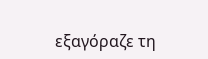εξαγόραζε τη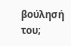βούλησή του;